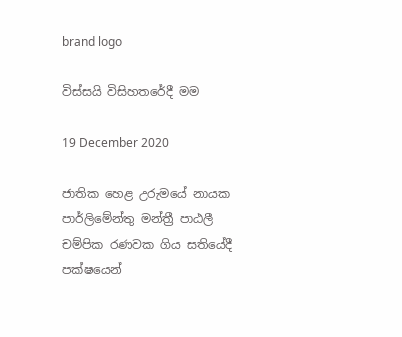brand logo

විස්සයි විසිහතරේදී මම

19 December 2020

ජාතික හෙළ උරුමයේ නායක පාර්ලිමේන්තු මන්ත්‍රී පාඨලී චම්පික රණවක ගිය සතියේදී පක්ෂයෙන්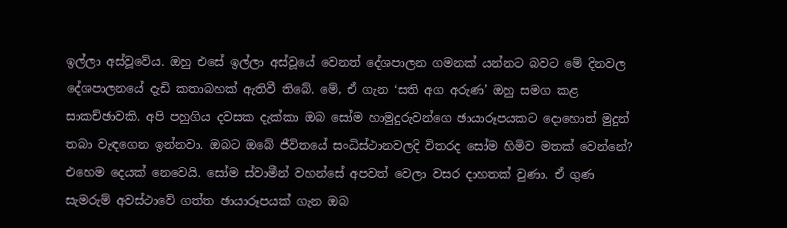ඉල්ලා අස්වූවේය. ඔහු එසේ ඉල්ලා අස්වූයේ වෙනත් දේශපාලන ගමනක් යන්නට බවට මේ දිනවල දේශපාලනයේ දැඩි කතාබහක් ඇතිවී තිබේ. මේ, ඒ ගැන ‘සති අග අරුණ’ ඔහු සමග කළ සාකච්ඡාවකි. අපි පහුගිය දවසක දැක්කා ඔබ සෝම හාමුදුරුවන්ගෙ ඡායාරූපයකට දොහොත් මුදුන් තබා වැඳගෙන ඉන්නවා. ඔබට ඔබේ ජීවිතයේ සංධිස්ථානවලදි විතරද සෝම හිමිව මතක් වෙන්නේ? එහෙම දෙයක් නෙවෙයි. සෝම ස්වාමීන් වහන්සේ අපවත් වෙලා වසර දාහතක් වුණා. ඒ ගුණ සැමරුම් අවස්ථාවේ ගත්ත ඡායාරූපයක් ගැන ඔබ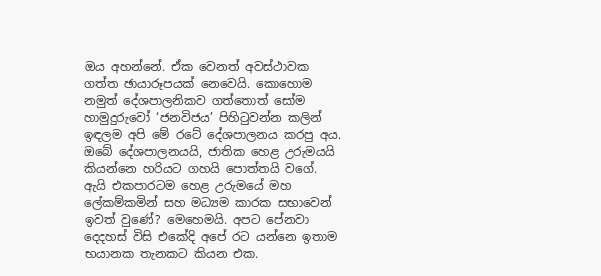ඔය අහන්නේ. ඒක වෙනත් අවස්ථාවක ගත්ත ඡායාරූපයක් නෙවෙයි. කොහොම නමුත් දේශපාලනිකව ගත්තොත් සෝම හාමුදුරුවෝ ‘ජනවිජය’ පිහිටුවන්න කලින් ඉඳලම අපි මේ රටේ දේශපාලනය කරපු අය. ඔබේ දේශපාලනයයි, ජාතික හෙළ උරුමයයි කියන්නෙ හරියට ගහයි පොත්තයි වගේ. ඇයි එකපාරටම හෙළ උරුමයේ මහ ලේකම්කමින් සහ මධ්‍යම කාරක සභාවෙන් ඉවත් වුණේ? මෙහෙමයි. අපට පේනවා දෙදහස් විසි එකේදි අපේ රට යන්නෙ ඉතාම භයානක තැනකට කියන එක.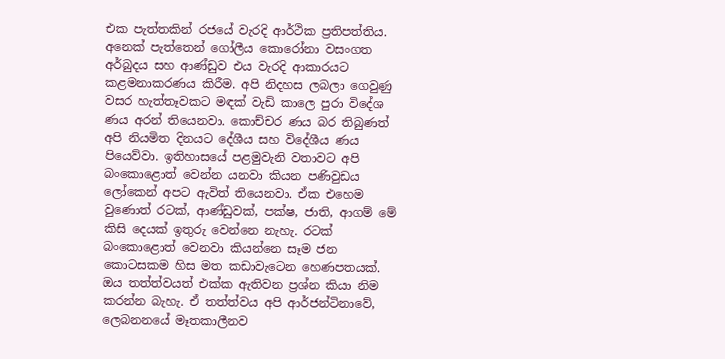එක පැත්තකින් රජයේ වැරදි ආර්ථික ප්‍රතිපත්තිය. අනෙක් පැත්තෙන් ගෝලීය කොරෝනා වසංගත අර්බුදය සහ ආණ්ඩුව එය වැරදි ආකාරයට කළමනාකරණය කිරීම. අපි නිදහස ලබලා ගෙවුණු වසර හැත්තෑවකට මඳක් වැඩි කාලෙ පුරා විදේශ ණය අරන් තියෙනවා. කොච්චර ණය බර තිබුණත් අපි නියමිත දිනයට දේශීය සහ විදේශීය ණය පියෙව්වා. ඉතිහාසයේ පළමුවැනි වතාවට අපි බංකොළොත් වෙන්න යනවා කියන පණිවුඩය ලෝකෙන් අපට ඇවිත් තියෙනවා. ඒක එහෙම වුණොත් රටක්, ආණ්ඩුවක්, පක්ෂ, ජාති, ආගම් මේ කිසි දෙයක් ඉතුරු වෙන්නෙ නැහැ. රටක් බංකොළොත් වෙනවා කියන්නෙ සෑම ජන කොටසකම හිස මත කඩාවැටෙන හෙණපතයක්. ඔය තත්ත්වයත් එක්ක ඇතිවන ප්‍රශ්න කියා නිම කරන්න බැහැ. ඒ තත්ත්වය අපි ආර්ජන්ටිනාවේ, ලෙබනනයේ මෑතකාලීනව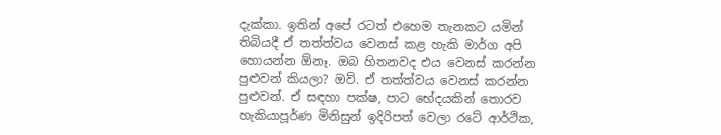දැක්කා. ඉතින් අපේ රටත් එහෙම තැනකට යමින් තිබියදී ඒ තත්ත්වය වෙනස් කළ හැකි මාර්ග අපි හොයන්න ඕනෑ. ඔබ හිතනවද එය වෙනස් කරන්න පුළුවන් කියලා? ඔව්. ඒ තත්ත්වය වෙනස් කරන්න පුළුවන්. ඒ සඳහා පක්ෂ, පාට භේදයකින් තොරව හැකියාපූර්ණ මිනිසුන් ඉදිරිපත් වෙලා රටේ ආර්ථික,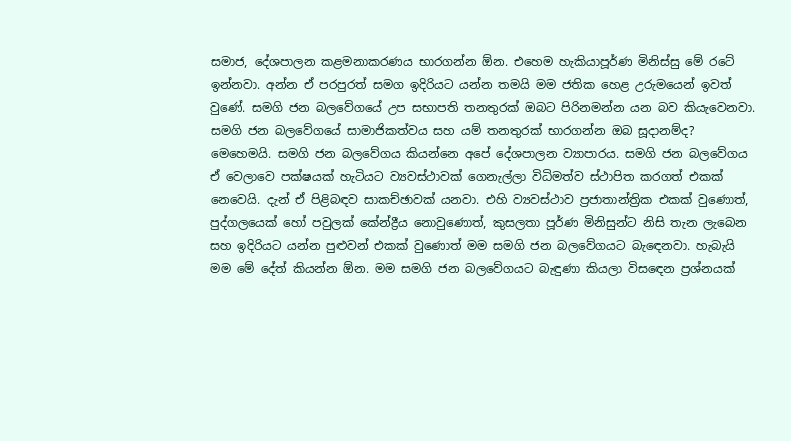සමාජ, දේශපාලන කළමනාකරණය භාරගන්න ඕන. එහෙම හැකියාපූර්ණ මිනිස්සු මේ රටේ ඉන්නවා. අන්න ඒ පරපුරත් සමග ඉදිරියට යන්න තමයි මම ජතික හෙළ උරුමයෙන් ඉවත් වුණේ. සමගි ජන බලවේගයේ උප සභාපති තනතුරක් ඔබට පිරිනමන්න යන බව කියැවෙනවා. සමගි ජන බලවේගයේ සාමාජිකත්වය සහ යම් තනතුරක් භාරගන්න ඔබ සූදානම්ද? මෙහෙමයි. සමගි ජන බලවේගය කියන්නෙ අපේ දේශපාලන ව්‍යාපාරය. සමගි ජන බලවේගය ඒ වෙලාවෙ පක්ෂයක් හැටියට ව්‍යවස්ථාවක් ගෙනැල්ලා විධිමත්ව ස්ථාපිත කරගත් එකක් නෙවෙයි. දැන් ඒ පිළිබඳව සාකච්ඡාවක් යනවා. එහි ව්‍යවස්ථාව ප්‍රජාතාන්ත්‍රික එකක් වුණොත්, පුද්ගලයෙක් හෝ පවුලක් කේන්ද්‍රීය නොවුණොත්, කුසලතා පූර්ණ මිනිසුන්ට නිසි තැන ලැබෙන සහ ඉදිරියට යන්න පුළුවන් එකක් වුණොත් මම සමගි ජන බලවේගයට බැඳෙනවා. හැබැයි මම මේ දේත් කියන්න ඕන. මම සමගි ජන බලවේගයට බැඳුණා කියලා විසඳෙන ප්‍රශ්නයක්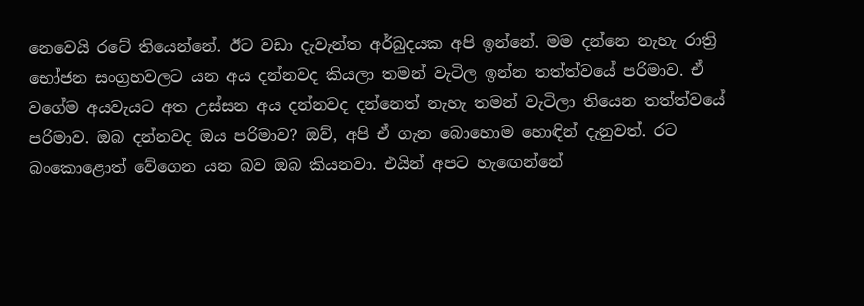නෙවෙයි රටේ තියෙන්නේ. ඊට වඩා දැවැන්ත අර්බුදයක අපි ඉන්නේ. මම දන්නෙ නැහැ රාත්‍රි භෝජන සංග්‍රහවලට යන අය දන්නවද කියලා තමන් වැටිල ඉන්න තත්ත්වයේ පරිමාව. ඒ වගේම අයවැයට අත උස්සන අය දන්නවද දන්නෙත් නැහැ තමන් වැටිලා තියෙන තත්ත්වයේ පරිමාව. ඔබ දන්නවද ඔය පරිමාව? ඔව්, අපි ඒ ගැන බොහොම හොඳින් දැනුවත්. රට බංකොළොත් වේගෙන යන බව ඔබ කියනවා. එයින් අපට හැඟෙන්නේ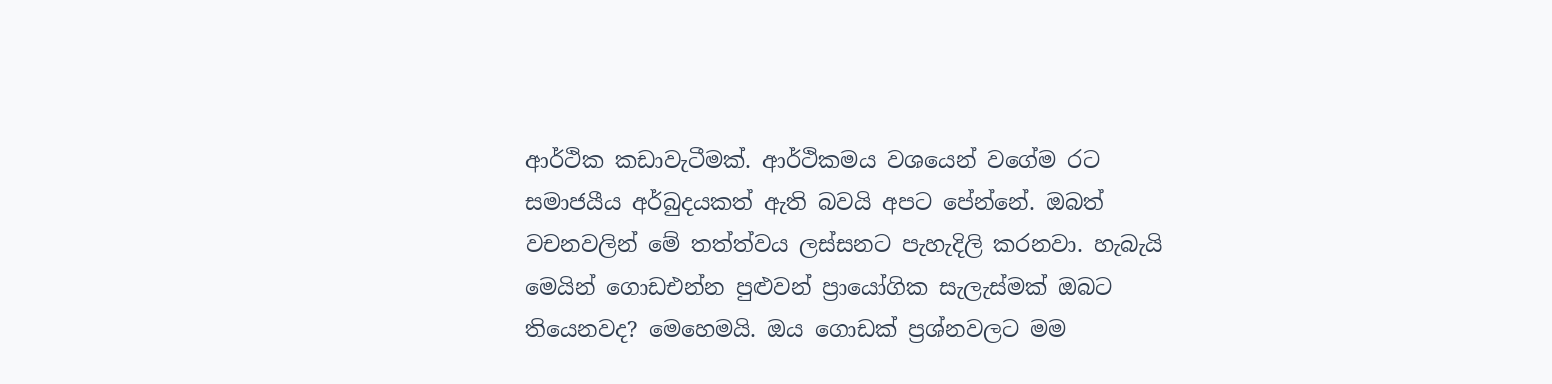ආර්ථික කඩාවැටීමක්. ආර්ථිකමය වශයෙන් වගේම රට සමාජයීය අර්බුදයකත් ඇති බවයි අපට පේන්නේ. ඔබත් වචනවලින් මේ තත්ත්වය ලස්සනට පැහැදිලි කරනවා. හැබැයි මෙයින් ගොඩඑන්න පුළුවන් ප්‍රායෝගික සැලැස්මක් ඔබට තියෙනවද? මෙහෙමයි. ඔය ගොඩක් ප්‍රශ්නවලට මම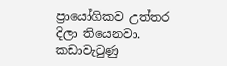ප්‍රායෝගිකව උත්තර දිලා තියෙනවා. කඩාවැටුණු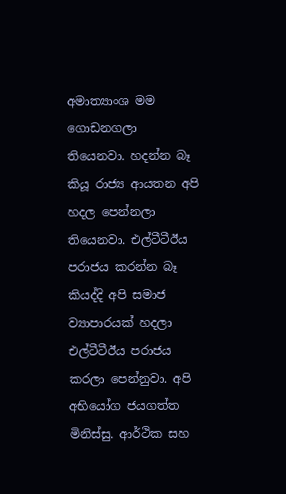අමාත්‍යාංශ මම ගොඩනගලා තියෙනවා. හදන්න බෑ කියූ රාජ්‍ය ආයතන අපි හදල පෙන්නලා තියෙනවා. එල්ටීටීඊය පරාජය කරන්න බෑ කියද්දි අපි සමාජ ව්‍යාපාරයක් හදලා එල්ටීටීඊය පරාජය කරලා පෙන්නුවා. අපි අභියෝග ජයගත්ත මිනිස්සු. ආර්ථික සහ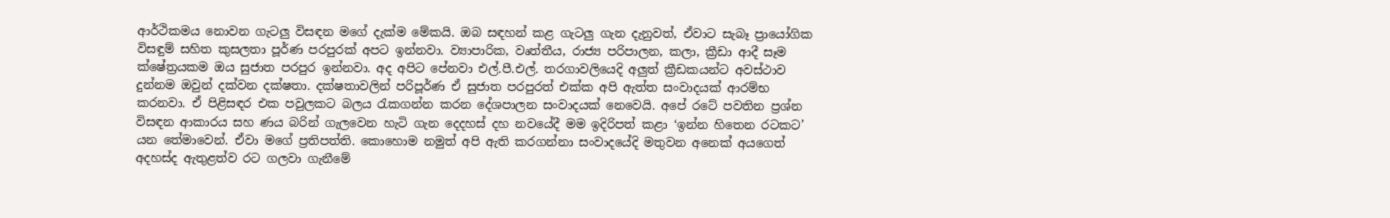ආර්ථිකමය නොවන ගැටලු විසඳන මගේ දැක්ම මේකයි. ඔබ සඳහන් කළ ගැටලු ගැන දැනුවත්, ඒවාට සැබෑ ප්‍රායෝගික විසඳුම් සහිත කුසලතා පූර්ණ පරපුරක් අපට ඉන්නවා. ව්‍යාපාරික, වෘත්තීය, රාජ්‍ය පරිපාලන, කලා, ක්‍රීඩා ආදී සෑම ක්ෂේත්‍රයකම ඔය සුජාත පරපුර ඉන්නවා. අද අපිට පේනවා එල්.පී.එල්. තරගාවලියෙදි අලුත් ක්‍රීඩකයන්ට අවස්ථාව දුන්නම ඔවුන් දක්වන දක්ෂතා. දක්ෂතාවලින් පරිපූර්ණ ඒ සුජාත පරපුරත් එක්ක අපි ඇත්ත සංවාදයක් ආරම්භ කරනවා. ඒ පිළිසඳර එක පවුලකට බලය රැකගන්න කරන දේශපාලන සංවාදයක් නෙවෙයි. අපේ රටේ පවතින ප්‍රශ්න විසඳන ආකාරය සහ ණය බරින් ගැලවෙන හැටි ගැන දෙදහස් දහ නවයේදී මම ඉදිරිපත් කළා ‘ඉන්න හිතෙන රටකට’ යන තේමාවෙන්. ඒවා මගේ ප්‍රතිපත්ති. කොහොම නමුත් අපි ඇති කරගන්නා සංවාදයේදි මතුවන අනෙක් අයගෙත් අදහස්ද ඇතුළත්ව රට ගලවා ගැනීමේ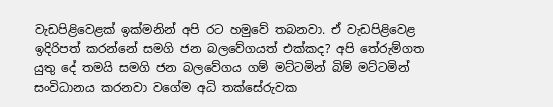වැඩපිළිවෙළක් ඉක්මනින් අපි රට හමුවේ තබනවා. ඒ වැඩපිළිවෙළ ඉදිරිපත් කරන්නේ සමගි ජන බලවේගයත් එක්කද? අපි තේරුම්ගත යුතු දේ තමයි සමගි ජන බලවේගය ගම් මට්ටමින් බිම් මට්ටමින් සංවිධානය කරනවා වගේම අධි තක්සේරුවක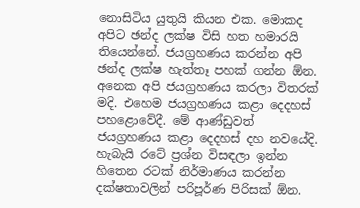නොසිටිය යුතුයි කියන එක. මොකද අපිට ඡන්ද ලක්ෂ විසි හත හමාරයි තියෙන්නේ. ජයග්‍රහණය කරන්න අපි ඡන්ද ලක්ෂ හැත්තෑ පහක් ගන්න ඕන. අනෙක අපි ජයග්‍රහණය කරලා විතරක් මදි. එහෙම ජයග්‍රහණය කළා දෙදහස් පහළොවේදී. මේ ආණ්ඩුවත් ජයග්‍රහණය කළා දෙදහස් දහ නවයේදි. හැබැයි රටේ ප්‍රශ්න විසඳලා ඉන්න හිතෙන රටක් නිර්මාණය කරන්න දක්ෂතාවලින් පරිපූර්ණ පිරිසක් ඕන.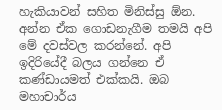හැකියාවන් සහිත මිනිස්සු ඕන. අන්න ඒක ගොඩනැගීම තමයි අපි මේ දවස්වල කරන්නේ. අපි ඉදිරියේදී බලය ගන්නෙ ඒ කණ්ඩායමත් එක්කයි. ඔබ මහාචාර්ය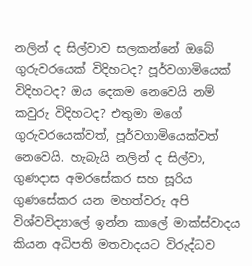නලින් ද සිල්වාව සලකන්නේ ඔබේ ගුරුවරයෙක් විදිහටද? පූර්වගාමියෙක් විදිහටද? ඔය දෙකම නෙවෙයි නම් කවුරු විදිහටද? එතුමා මගේ ගුරුවරයෙක්වත්, පූර්වගාමියෙක්වත් නෙවෙයි. හැබැයි නලින් ද සිල්වා, ගුණදාස අමරසේකර සහ සූරිය ගුණසේකර යන මහත්වරු අපි විශ්වවිද්‍යාලේ ඉන්න කාලේ මාක්ස්වාදය කියන අධිපති මතවාදයට විරුද්ධව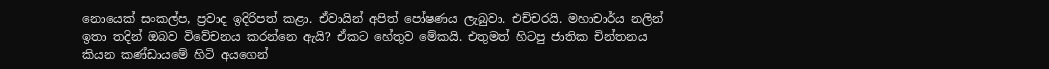නොයෙක් සංකල්ප, ප්‍රවාද ඉදිරිපත් කළා. ඒවායින් අපිත් පෝෂණය ලැබුවා. එච්චරයි. මහාචාර්ය නලින් ඉතා තදින් ඔබව විවේචනය කරන්නෙ ඇයි? ඒකට හේතුව මේකයි. එතුමත් හිටපු ජාතික චින්තනය කියන කණ්ඩායමේ හිටි අයගෙන්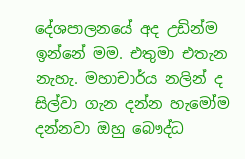දේශපාලනයේ අද උඩින්ම ඉන්නේ මම. එතුමා එතැන නැහැ. මහාචාර්ය නලින් ද සිල්වා ගැන දන්න හැමෝම දන්නවා ඔහු බෞද්ධ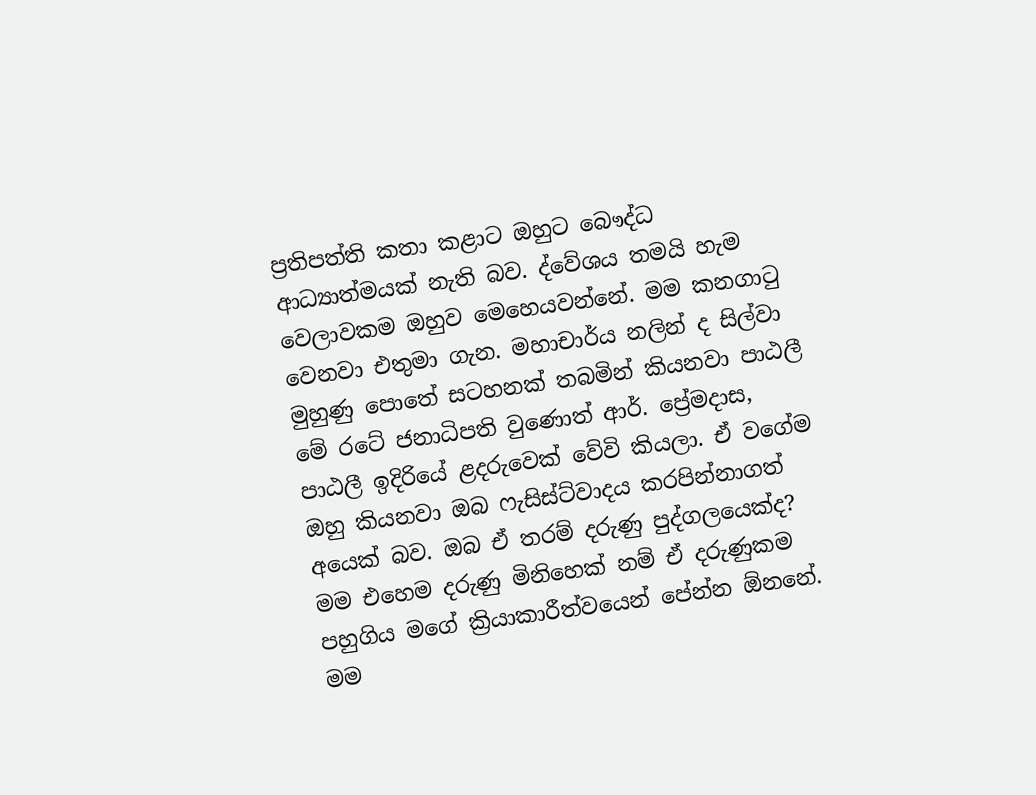ප්‍රතිපත්ති කතා කළාට ඔහුට බෞද්ධ ආධ්‍යාත්මයක් නැති බව. ද්වේශය තමයි හැම වෙලාවකම ඔහුව මෙහෙයවන්නේ. මම කනගාටු වෙනවා එතුමා ගැන. මහාචාර්ය නලින් ද සිල්වා මුහුණු පොතේ සටහනක් තබමින් කියනවා පාඨලී මේ රටේ ජනාධිපති වුණොත් ආර්. ප්‍රේමදාස, පාඨලී ඉදිරියේ ළදරුවෙක් වේවි කියලා. ඒ වගේම ඔහු කියනවා ඔබ ෆැසිස්ට්වාදය කරපින්නාගත් අයෙක් බව. ඔබ ඒ තරම් දරුණු පුද්ගලයෙක්ද? මම එහෙම දරුණු මිනිහෙක් නම් ඒ දරුණුකම පහුගිය මගේ ක්‍රියාකාරීත්වයෙන් පේන්න ඕනනේ. මම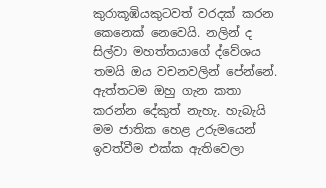කුරාකූඹියකුටවත් වරදක් කරන කෙනෙක් නෙවෙයි. නලින් ද සිල්වා මහත්තයාගේ ද්වේශය තමයි ඔය වචනවලින් පේන්නේ. ඇත්තටම ඔහු ගැන කතා කරන්න දේකුත් නැහැ. හැබැයි මම ජාතික හෙළ උරුමයෙන් ඉවත්වීම එක්ක ඇතිවෙලා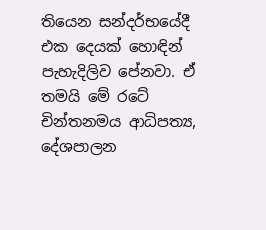තියෙන සන්දර්භයේදී එක දෙයක් හොඳින් පැහැදිලිව පේනවා. ඒ තමයි මේ රටේ චින්තනමය ආධිපත්‍ය, දේශපාලන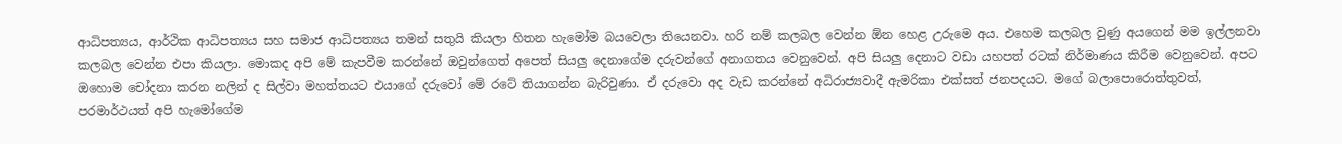ආධිපත්‍යය, ආර්ථික ආධිපත්‍යය සහ සමාජ ආධිපත්‍යය තමන් සතුයි කියලා හිතන හැමෝම බයවෙලා තියෙනවා. හරි නම් කලබල වෙන්න ඕන හෙළ උරුමෙ අය. එහෙම කලබල වුණු අයගෙන් මම ඉල්ලනවා කලබල වෙන්න එපා කියලා. මොකද අපි මේ කැපවීම කරන්නේ ඔවුන්ගෙත් අපෙත් සියලු දෙනාගේම දරුවන්ගේ අනාගතය වෙනුවෙන්. අපි සියලු දෙනාට වඩා යහපත් රටක් නිර්මාණය කිරීම වෙනුවෙන්. අපට ඔහොම චෝදනා කරන නලින් ද සිල්වා මහත්තයට එයාගේ දරුවෝ මේ රටේ තියාගන්න බැරිවුණා. ඒ දරුවො අද වැඩ කරන්නේ අධිරාජ්‍යවාදී ඇමරිකා එක්සත් ජනපදයට. මගේ බලාපොරොත්තුවත්, පරමාර්ථයත් අපි හැමෝගේම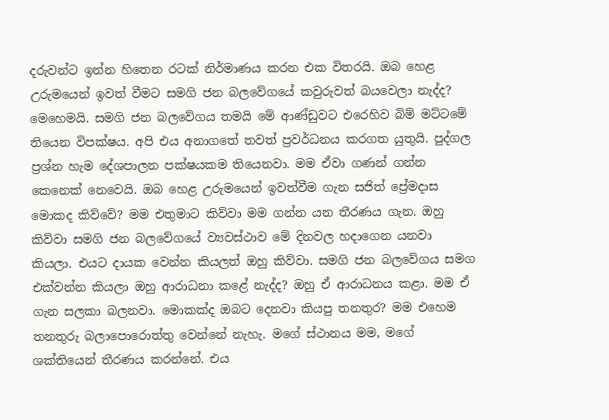දරුවන්ට ඉන්න හිතෙන රටක් නිර්මාණය කරන එක විතරයි. ඔබ හෙළ උරුමයෙන් ඉවත් වීමට සමගි ජන බලවේගයේ කවුරුවත් බයවෙලා නැද්ද? මෙහෙමයි. සමගි ජන බලවේගය තමයි මේ ආණ්ඩුවට එරෙහිව බිම් මට්ටමේ තියෙන විපක්ෂය. අපි එය අනාගතේ තවත් ප්‍රවර්ධනය කරගත යුතුයි. පුද්ගල ප්‍රශ්න හැම දේශපාලන පක්ෂයකම තියෙනවා. මම ඒවා ගණන් ගන්න කෙනෙක් නෙවෙයි. ඔබ හෙළ උරුමයෙන් ඉවත්වීම ගැන සජිත් ප්‍රේමදාස මොකද කිව්වේ? මම එතුමාට කිව්වා මම ගන්න යන තීරණය ගැන. ඔහු කිව්වා සමගි ජන බලවේගයේ ව්‍යවස්ථාව මේ දිනවල හදාගෙන යනවා කියලා. එයට දායක වෙන්න කියලත් ඔහු කිව්වා. සමගි ජන බලවේගය සමග එක්වන්න කියලා ඔහු ආරාධනා කළේ නැද්ද? ඔහු ඒ ආරාධනය කළා. මම ඒ ගැන සලකා බලනවා. මොකක්ද ඔබට දෙනවා කියපු තනතුර? මම එහෙම තනතුරු බලාපොරොත්තු වෙන්නේ නැහැ. මගේ ස්ථානය මම, මගේ ශක්තියෙන් තීරණය කරන්නේ. එය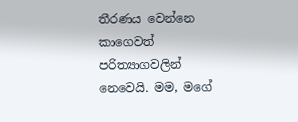තීරණය වෙන්නෙ කාගෙවත් පරිත්‍යාගවලින් නෙවෙයි. මම, මගේ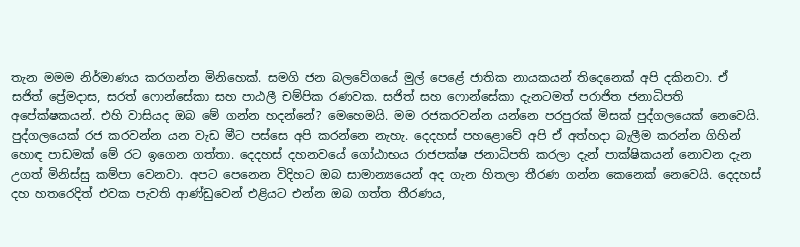තැන මමම නිර්මාණය කරගන්න මිනිහෙක්. සමගි ජන බලවේගයේ මුල් පෙළේ ජාතික නායකයන් තිදෙනෙක් අපි දකිනවා. ඒ සජිත් ප්‍රේමදාස, සරත් ෆොන්සේකා සහ පාඨලී චම්පික රණවක. සජිත් සහ ෆොන්සේකා දැනටමත් පරාජිත ජනාධිපති අපේක්ෂකයන්. එහි වාසියද ඔබ මේ ගන්න හදන්නේ? මෙහෙමයි. මම රජකරවන්න යන්නෙ පරපුරක් මිසක් පුද්ගලයෙක් නෙවෙයි. පුද්ගලයෙක් රජ කරවන්න යන වැඩ මීට පස්සෙ අපි කරන්නෙ නැහැ. දෙදහස් පහළොවේ අපි ඒ අත්හදා බැලීම කරන්න ගිහින් හොඳ පාඩමක් මේ රට ඉගෙන ගත්තා. දෙදහස් දහනවයේ ගෝඨාභය රාජපක්ෂ ජනාධිපති කරලා දැන් පාක්ෂිකයන් නොවන දැන උගත් මිනිස්සු කම්පා වෙනවා. අපට පෙනෙන විදිහට ඔබ සාමාන්‍යයෙන් අද ගැන හිතලා තීරණ ගන්න කෙනෙක් නෙවෙයි. දෙදහස් දහ හතරෙදිත් එවක පැවති ආණ්ඩුවෙන් එළියට එන්න ඔබ ගත්ත තීරණය,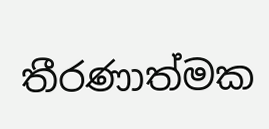තීරණාත්මක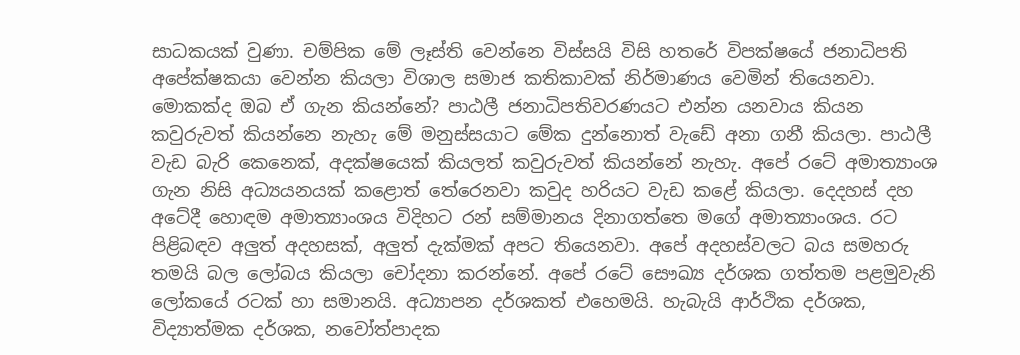සාධකයක් වුණා. චම්පික මේ ලෑස්ති වෙන්නෙ විස්සයි විසි හතරේ විපක්ෂයේ ජනාධිපති අපේක්ෂකයා වෙන්න කියලා විශාල සමාජ කතිකාවක් නිර්මාණය වෙමින් තියෙනවා. මොකක්ද ඔබ ඒ ගැන කියන්නේ? පාඨලී ජනාධිපතිවරණයට එන්න යනවාය කියන කවුරුවත් කියන්නෙ නැහැ මේ මනුස්සයාට මේක දුන්නොත් වැඩේ අනා ගනී කියලා. පාඨලී වැඩ බැරි කෙනෙක්, අදක්ෂයෙක් කියලත් කවුරුවත් කියන්නේ නැහැ. අපේ රටේ අමාත්‍යාංශ ගැන නිසි අධ්‍යයනයක් කළොත් තේරෙනවා කවුද හරියට වැඩ කළේ කියලා. දෙදහස් දහ අටේදී හොඳම අමාත්‍යාංශය විදිහට රන් සම්මානය දිනාගත්තෙ මගේ අමාත්‍යාංශය. රට පිළිබඳව අලුත් අදහසක්, අලුත් දැක්මක් අපට තියෙනවා. අපේ අදහස්වලට බය සමහරු තමයි බල ලෝබය කියලා චෝදනා කරන්නේ. අපේ රටේ සෞඛ්‍ය දර්ශක ගත්තම පළමුවැනි ලෝකයේ රටක් හා සමානයි. අධ්‍යාපන දර්ශකත් එහෙමයි. හැබැයි ආර්ථික දර්ශක, විද්‍යාත්මක දර්ශක, නවෝත්පාදක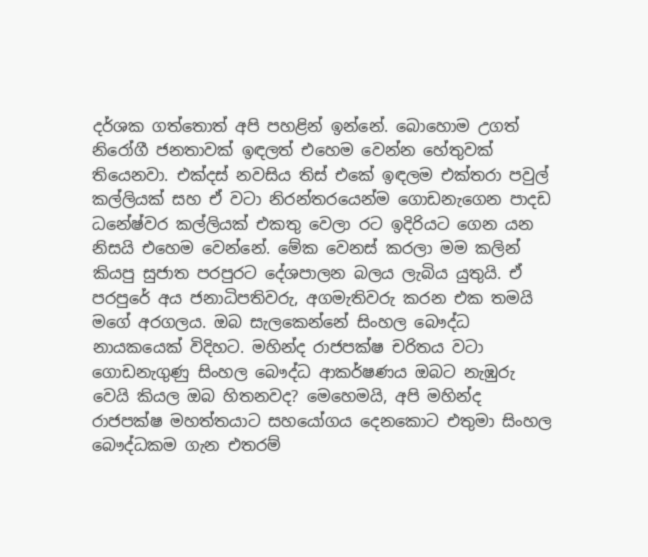දර්ශක ගත්තොත් අපි පහළින් ඉන්නේ. බොහොම උගත් නිරෝගී ජනතාවක් ඉඳලත් එහෙම වෙන්න හේතුවක් තියෙනවා. එක්දස් නවසිය තිස් එකේ ඉඳලම එක්තරා පවුල් කල්ලියක් සහ ඒ වටා නිරන්තරයෙන්ම ගොඩනැගෙන පාදඩ ධනේෂ්වර කල්ලියක් එකතු වෙලා රට ඉදිරියට ගෙන යන නිසයි එහෙම වෙන්නේ. මේක වෙනස් කරලා මම කලින් කියපු සුජාත පරපුරට දේශපාලන බලය ලැබිය යුතුයි. ඒ පරපුරේ අය ජනාධිපතිවරු, අගමැතිවරු කරන එක තමයි මගේ අරගලය. ඔබ සැලකෙන්නේ සිංහල බෞද්ධ නායකයෙක් විදිහට. මහින්ද රාජපක්ෂ චරිතය වටා ගොඩනැගුණු සිංහල බෞද්ධ ආකර්ෂණය ඔබට නැඹුරු වෙයි කියල ඔබ හිතනවද? මෙහෙමයි, අපි මහින්ද රාජපක්ෂ මහත්තයාට සහයෝගය දෙනකොට එතුමා සිංහල බෞද්ධකම ගැන එතරම්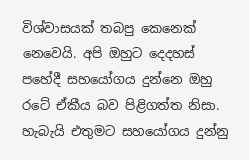විශ්වාසයක් තබපු කෙනෙක් නෙවෙයි. අපි ඔහුට දෙදහස් පහේදී සහයෝගය දුන්නෙ ඔහු රටේ ඒකීය බව පිළිගත්ත නිසා. හැබැයි එතුමට සහයෝගය දුන්නු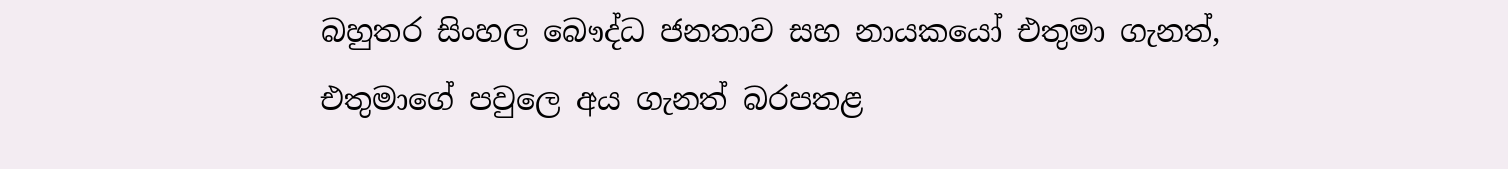බහුතර සිංහල බෞද්ධ ජනතාව සහ නායකයෝ එතුමා ගැනත්, එතුමාගේ පවුලෙ අය ගැනත් බරපතළ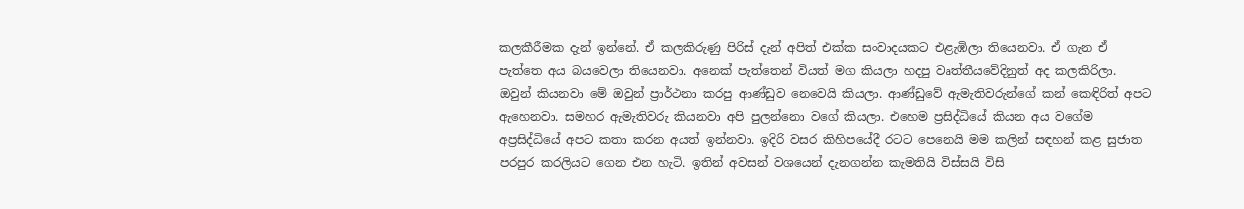කලකීරීමක දැන් ඉන්නේ. ඒ කලකිරුණු පිරිස් දැන් අපිත් එක්ක සංවාදයකට එළැඹිලා තියෙනවා. ඒ ගැන ඒ පැත්තෙ අය බයවෙලා තියෙනවා. අනෙක් පැත්තෙන් වියත් මග කියලා හදපු වෘත්තීයවේදිනුත් අද කලකිරිලා. ඔවුන් කියනවා මේ ඔවුන් ප්‍රාර්ථනා කරපු ආණ්ඩුව නෙවෙයි කියලා. ආණ්ඩුවේ ඇමැතිවරුන්ගේ කන් කෙඳිරිත් අපට ඇහෙනවා. සමහර ඇමැතිවරු කියනවා අපි පුලන්නො වගේ කියලා. එහෙම ප්‍රසිද්ධියේ කියන අය වගේම අප්‍රසිද්ධියේ අපට කතා කරන අයත් ඉන්නවා. ඉදිරි වසර කිහිපයේදී රටට පෙනෙයි මම කලින් සඳහන් කළ සුජාත පරපුර කරලියට ගෙන එන හැටි. ඉතින් අවසන් වශයෙන් දැනගන්න කැමතියි විස්සයි විසි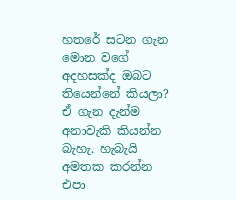හතරේ සටන ගැන මොන වගේ අදහසක්ද ඔබට තියෙන්නේ කියලා? ඒ ගැන දැන්ම අනාවැකි කියන්න බැහැ. හැබැයි අමතක කරන්න එපා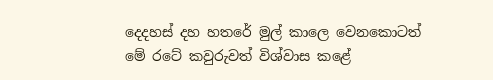දෙදහස් දහ හතරේ මුල් කාලෙ වෙනකොටත් මේ රටේ කවුරුවත් විශ්වාස කළේ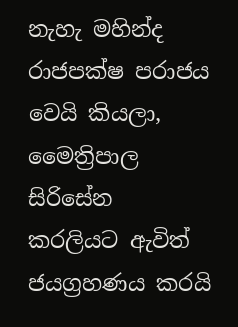නැහැ මහින්ද රාජපක්ෂ පරාජය වෙයි කියලා, මෛත්‍රිපාල සිරිසේන කරලියට ඇවිත් ජයග්‍රහණය කරයි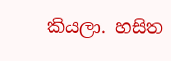කියලා. හසිත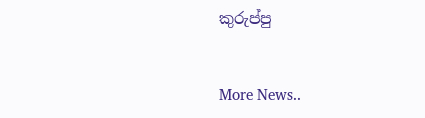කුරුප්පු


More News..